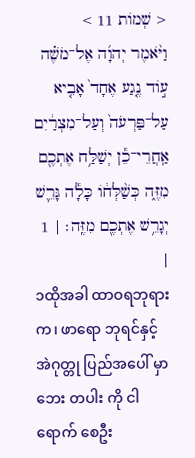< שְׁמֹות 11 >
וַיֹּ֨אמֶר יְהוָ֜ה אֶל־מֹשֶׁ֗ה ע֣וֹד נֶ֤גַע אֶחָד֙ אָבִ֤יא עַל־פַּרְעֹה֙ וְעַל־מִצְרַ֔יִם אַֽחֲרֵי־כֵ֕ן יְשַׁלַּ֥ח אֶתְכֶ֖ם מִזֶּ֑ה כְּשַׁ֨לְּח֔וֹ כָּלָ֕ה גָּרֵ֛שׁ יְגָרֵ֥שׁ אֶתְכֶ֖ם מִזֶּֽה׃ | 1 |
၁ထိုအခါ ထာဝရဘုရား က၊ ဖာရော ဘုရင်နှင့် အဲဂုတ္တု ပြည်အပေါ် မှာ ဘေး တပါး ကို ငါရောက် စေဦး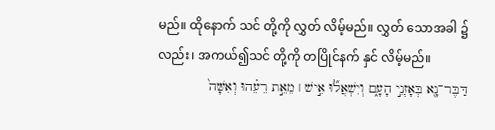မည်။ ထိုနောက် သင် တို့ကို လွှတ် လိမ့်မည်။ လွှတ် သောအခါ ၌လည်း၊ အကယ်၍သင် တို့ကို တပြိုင်နက် နှင် လိမ့်မည်။
דַּבֶּר־נָ֖א בְּאָזְנֵ֣י הָעָ֑ם וְיִשְׁאֲל֞וּ אִ֣ישׁ ׀ מֵאֵ֣ת רֵעֵ֗הוּ וְאִשָּׁה֙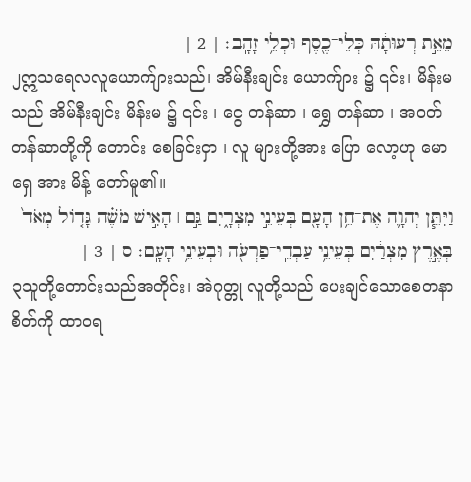מֵאֵ֣ת רְעוּתָ֔הּ כְּלֵי־כֶ֖סֶף וּכְלֵ֥י זָהָֽב׃ | 2 |
၂ဣသရေလလူယောက်ျားသည်၊ အိမ်နီးချင်း ယောက်ျား ၌ ၎င်း၊ မိန်းမသည် အိမ်နီးချင်း မိန်းမ ၌ ၎င်း ၊ ငွေ တန်ဆာ ၊ ရွှေ တန်ဆာ ၊ အဝတ်တန်ဆာတို့ကို တောင်း စေခြင်းငှာ ၊ လူ များတို့အား ပြော လော့ဟု မောရှေ အား မိန့် တော်မူ၏။
וַיִּתֵּ֧ן יְהוָ֛ה אֶת־חֵ֥ן הָעָ֖ם בְּעֵינֵ֣י מִצְרָ֑יִם גַּ֣ם ׀ הָאִ֣ישׁ מֹשֶׁ֗ה גָּד֤וֹל מְאֹד֙ בְּאֶ֣רֶץ מִצְרַ֔יִם בְּעֵינֵ֥י עַבְדֵֽי־פַרְעֹ֖ה וּבְעֵינֵ֥י הָעָֽם׃ ס | 3 |
၃သူတို့တောင်းသည်အတိုင်း၊ အဲဂုတ္တု လူတို့သည် ပေးချင်သောစေတနာ စိတ်ကို ထာဝရ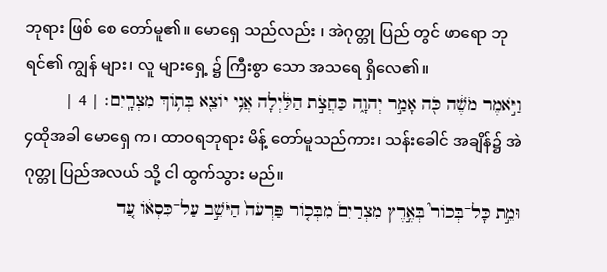ဘုရား ဖြစ် စေ တော်မူ၏။ မောရှေ သည်လည်း ၊ အဲဂုတ္တု ပြည် တွင် ဖာရော ဘုရင်၏ ကျွန် များ၊ လူ များရှေ့ ၌ ကြီးစွာ သော အသရေ ရှိလေ၏။
וַיֹּ֣אמֶר מֹשֶׁ֔ה כֹּ֖ה אָמַ֣ר יְהוָ֑ה כַּחֲצֹ֣ת הַלַּ֔יְלָה אֲנִ֥י יוֹצֵ֖א בְּת֥וֹךְ מִצְרָֽיִם׃ | 4 |
၄ထိုအခါ မောရှေ က၊ ထာဝရဘုရား မိန့် တော်မူသည်ကား၊ သန်းခေါင် အချိန်၌ အဲဂုတ္တု ပြည်အလယ် သို့ ငါ ထွက်သွား မည်။
וּמֵ֣ת כָּל־בְּכוֹר֮ בְּאֶ֣רֶץ מִצְרַיִם֒ מִבְּכ֤וֹר פַּרְעֹה֙ הַיֹּשֵׁ֣ב עַל־כִּסְא֔וֹ עַ֚ד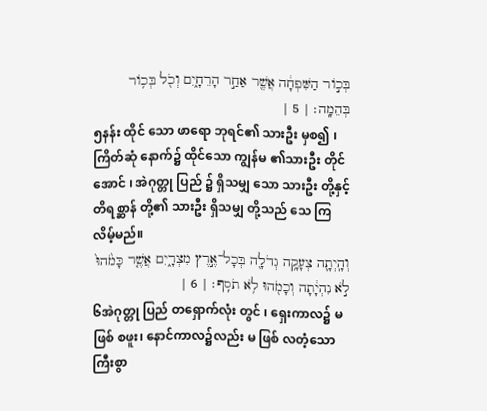בְּכ֣וֹר הַשִּׁפְחָ֔ה אֲשֶׁ֖ר אַחַ֣ר הָרֵחָ֑יִם וְכֹ֖ל בְּכ֥וֹר בְּהֵמָֽה׃ | 5 |
၅နန်း ထိုင် သော ဖာရော ဘုရင်၏ သားဦး မှစ၍ ၊ ကြိတ်ဆုံ နောက်၌ ထိုင်သော ကျွန်မ ၏သားဦး တိုင်အောင် ၊ အဲဂုတ္တု ပြည် ၌ ရှိသမျှ သော သားဦး တို့နှင့် တိရစ္ဆာန် တို့၏ သားဦး ရှိသမျှ တို့သည် သေ ကြလိမ့်မည်။
וְהָֽיְתָ֛ה צְעָקָ֥ה גְדֹלָ֖ה בְּכָל־אֶ֣רֶץ מִצְרָ֑יִם אֲשֶׁ֤ר כָּמֹ֙הוּ֙ לֹ֣א נִהְיָ֔תָה וְכָמֹ֖הוּ לֹ֥א תֹסִֽף׃ | 6 |
၆အဲဂုတ္တု ပြည် တရှောက်လုံး တွင် ၊ ရှေးကာလ၌ မ ဖြစ် စဖူး၊ နောင်ကာလ၌လည်း မ ဖြစ် လတံ့သော ကြီးစွာ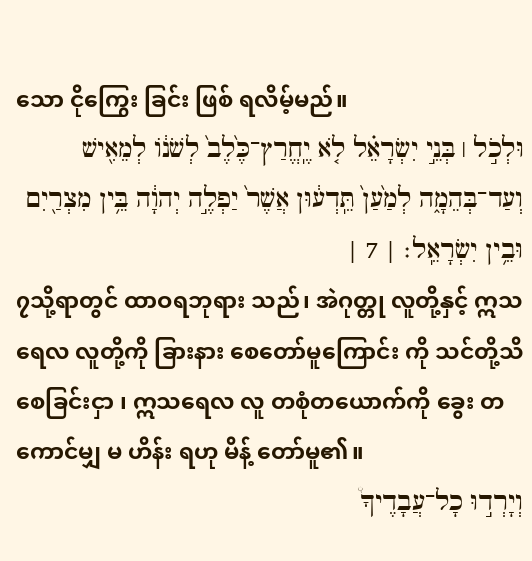သော ငိုကြွေး ခြင်း ဖြစ် ရလိမ့်မည်။
וּלְכֹ֣ל ׀ בְּנֵ֣י יִשְׂרָאֵ֗ל לֹ֤א יֶֽחֱרַץ־כֶּ֙לֶב֙ לְשֹׁנ֔וֹ לְמֵאִ֖ישׁ וְעַד־בְּהֵמָ֑ה לְמַ֙עַן֙ תֵּֽדְע֔וּן אֲשֶׁר֙ יַפְלֶ֣ה יְהוָ֔ה בֵּ֥ין מִצְרַ֖יִם וּבֵ֥ין יִשְׂרָאֵֽל׃ | 7 |
၇သို့ရာတွင် ထာဝရဘုရား သည်၊ အဲဂုတ္တု လူတို့နှင့် ဣသရေလ လူတို့ကို ခြားနား စေတော်မူကြောင်း ကို သင်တို့သိ စေခြင်းငှာ ၊ ဣသရေလ လူ တစုံတယောက်ကို ခွေး တကောင်မျှ မ ဟိန်း ရဟု မိန့် တော်မူ၏။
וְיָרְד֣וּ כָל־עֲבָדֶיךָ֩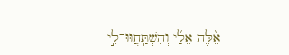אֵ֨לֶּה אֵלַ֜י וְהִשְׁתַּֽחֲוּוּ־לִ֣י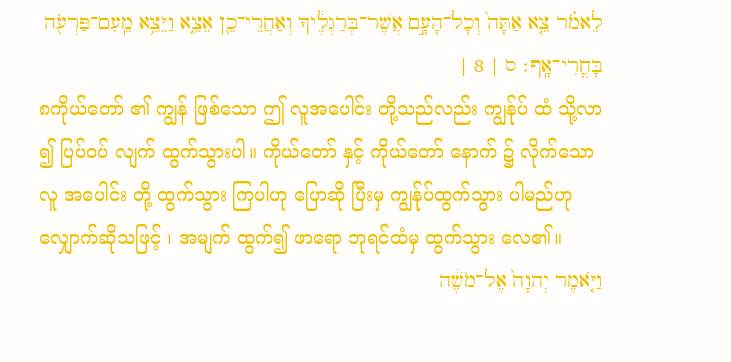לֵאמֹ֗ר צֵ֤א אַתָּה֙ וְכָל־הָעָ֣ם אֲשֶׁר־בְּרַגְלֶ֔יךָ וְאַחֲרֵי־כֵ֖ן אֵצֵ֑א וַיֵּצֵ֥א מֵֽעִם־פַּרְעֹ֖ה בָּחֳרִי־אָֽף׃ ס | 8 |
၈ကိုယ်တော် ၏ ကျွန် ဖြစ်သော ဤ လူအပေါင်း တို့သည်လည်း ကျွန်ုပ် ထံ သို့လာ ၍ ပြပ်ဝပ် လျက် ထွက်သွားပါ။ ကိုယ်တော် နှင့် ကိုယ်တော် နောက် ၌ လိုက်သော လူ အပေါင်း တို့ ထွက်သွား ကြပါဟု ပြောဆို ပြီးမှ ကျွန်ုပ်ထွက်သွား ပါမည်ဟု လျှောက်ဆိုသဖြင့် ၊ အမျက် ထွက်၍ ဖာရော ဘုရင်ထံမှ ထွက်သွား လေ၏။
וַיֹּ֤אמֶר יְהוָה֙ אֶל־מֹשֶׁ֔ה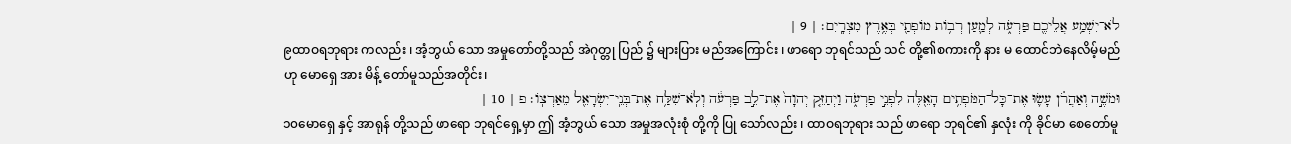לֹא־יִשְׁמַ֥ע אֲלֵיכֶ֖ם פַּרְעֹ֑ה לְמַ֛עַן רְב֥וֹת מוֹפְתַ֖י בְּאֶ֥רֶץ מִצְרָֽיִם׃ | 9 |
၉ထာဝရဘုရား ကလည်း ၊ အံ့ဘွယ် သော အမှုတော်တို့သည် အဲဂုတ္တု ပြည် ၌ များပြား မည်အကြောင်း ၊ ဖာရော ဘုရင်သည် သင် တို့၏စကားကို နား မ ထောင်ဘဲနေလိမ့်မည်ဟု မောရှေ အား မိန့် တော်မူသည်အတိုင်း၊
וּמֹשֶׁ֣ה וְאַהֲרֹ֗ן עָשׂ֛וּ אֶת־כָּל־הַמֹּפְתִ֥ים הָאֵ֖לֶּה לִפְנֵ֣י פַרְעֹ֑ה וַיְחַזֵּ֤ק יְהוָה֙ אֶת־לֵ֣ב פַּרְעֹ֔ה וְלֹֽא־שִׁלַּ֥ח אֶת־בְּנֵֽי־יִשְׂרָאֵ֖ל מֵאַרְצֽוֹ׃ פ | 10 |
၁၀မောရှေ နှင့် အာရုန် တို့သည် ဖာရော ဘုရင်ရှေ့မှာ ဤ အံ့ဘွယ် သော အမှုအလုံးစုံ တို့ကို ပြု သော်လည်း ၊ ထာဝရဘုရား သည် ဖာရော ဘုရင်၏ နှလုံး ကို ခိုင်မာ စေတော်မူ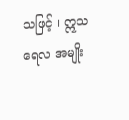သဖြင့် ၊ ဣသရေလ အမျိုး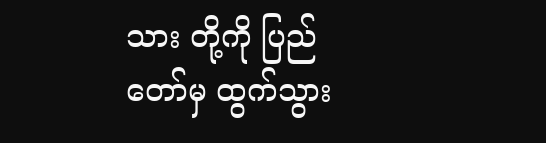သား တို့ကို ပြည် တော်မှ ထွက်သွား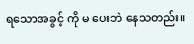ရသောအခွင့် ကို မ ပေးဘဲ နေသတည်း။